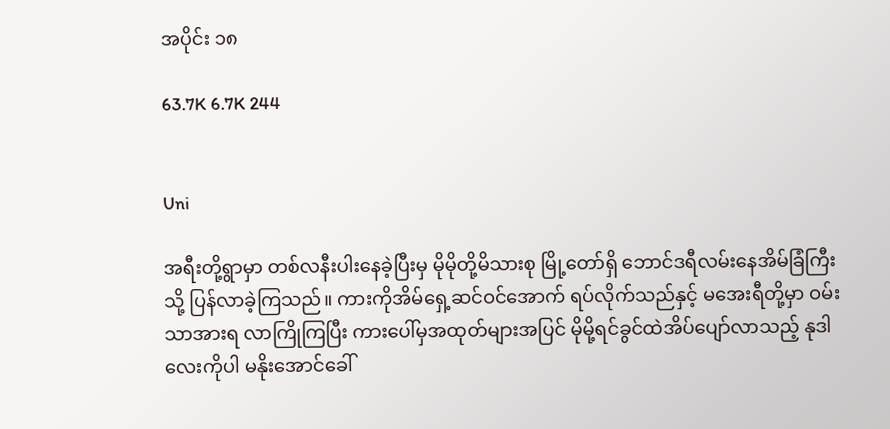အပိုင်း ၁၈

63.7K 6.7K 244


Uni

အရီးတို့ရွာမှာ တစ်လနီးပါးနေခဲ့ပြီးမှ မိုမိုတို့မိသားစု မြို့တော်ရှိ ဘောင်ဒရီလမ်းနေအိမ်ခြံကြီးသို့ ပြန်လာခဲ့ကြသည်။ ကားကိုအိမ်ရှေ့ဆင်ဝင်အောက် ရပ်လိုက်သည်နှင့် မအေးရီတို့မှာ ဝမ်းသာအားရ လာကြိုကြပြီး ကားပေါ်မှအထုတ်များအပြင် မိုမို့ရင်ခွင်ထဲအိပ်ပျော်လာသည့် နုဒါလေးကိုပါ မနိုးအောင်ခေါ်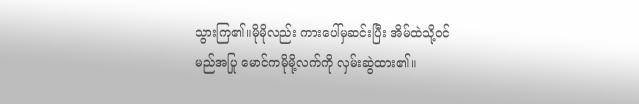သွားကြ၏။မိုမိုလည်း ကားပေါ်မှဆင်းပြီး အိမ်ထဲသို့၀င်မည်အပြု မောင်ကမိုမို့လက်ကို လှမ်းဆွဲထား၏။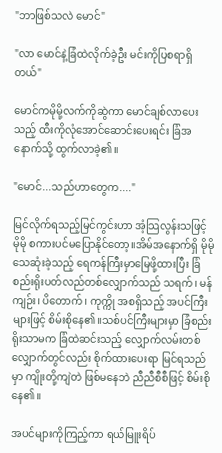"ဘာဖြစ်သလဲ မောင်"

"လာ မောင်နဲ့ခြံထဲလိုက်ခဲ့ဦး မင်းကိုပြစရာရှိတယ်"

မောင်ကမိုမို့လက်ကိုဆွဲကာ မောင်ချစ်လာပေးသည့် ထီးကိုလုံအောင်ဆောင်းပေးရင်း ခြံအနောက်သို့ ထွက်လာခဲ့၏။

"မောင်...သည်ဟာတွေက...."

မြင်လိုက်ရသည့်မြင်ကွင်းဟာ အံ့သြလွန်းသဖြင့် မိုမို စကားပင်မပြောနိုင်တော့။အိမ်အနောက်ရှိ မိုမိုသေဆုံးခဲ့သည့် ရေကန်ကြီးမှာမြေဖို့ထားပြီး ခြံစည်းရိုးပတ်လည်တစ်လျှောက်သည် သရက်၊ မန်ကျဉ်း၊ ပိတောက်၊ ကုက္ကို အစရှိသည့် အပင်ကြီးများဖြင့် စိမ်းစိုနေ၏။သစ်ပင်ကြီးများမှာ ခြံစည်းရိုးသာမက ခြံထဲဆင်းသည့် လျှောက်လမ်းတစ်လျှောက်တွင်လည်း စိုက်ထားပေးရာ မြင်ရသည်မှာ ကျိုးတို့ကျဲတဲ ဖြစ်မနေဘဲ ညီညီစီစီဖြင့် စိမ်းစိုနေ၏။

အပင်များကိုကြည့်ကာ ရယ်မြူးရိပ်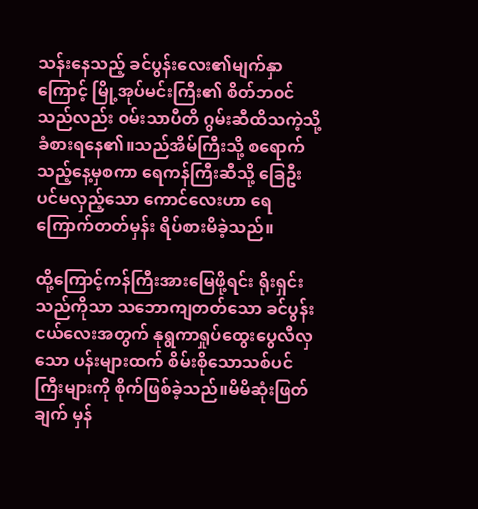သန်းနေသည့် ခင်ပွန်းလေး၏မျက်နှာကြောင့် မြို့အုပ်မင်းကြီး၏ စိတ်ဘ၀င်သည်လည်း ၀မ်းသာပီတိ ဂွမ်းဆီထိသကဲ့သို့ ခံစားရနေ၏။သည်အိမ်ကြီးသို့ စရောက်သည့်နေ့မှစကာ ရေကန်ကြီးဆီသို့ ခြေဦးပင်မလှည့်သော ကောင်လေးဟာ ရေကြောက်တတ်မှန်း ရိပ်စားမိခဲ့သည်။

ထို့ကြောင့်ကန်ကြီးအားမြေဖို့ရင်း ရိုးရှင်းသည်ကိုသာ သဘောကျတတ်သော ခင်ပွန်းငယ်လေးအတွက် နုရွကာရှုပ်ထွေးပွေလီလှသော ပန်းများထက် စိမ်းစိုသောသစ်ပင်ကြီးများကို စိုက်ဖြစ်ခဲ့သည်။မိမိဆုံးဖြတ်ချက် မှန်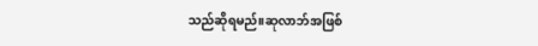သည်ဆိုရမည်။ဆုလာဘ်အဖြစ်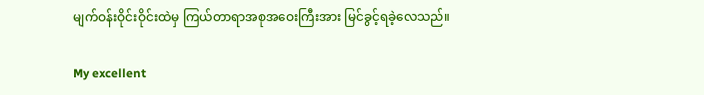မျက်ဝန်းဝိုင်းဝိုင်းထဲမှ ကြယ်တာရာအစုအဝေးကြီးအား မြင်ခွင့်ရခဲ့လေသည်။

My excellent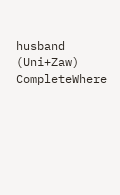husband (Uni+Zaw) CompleteWhere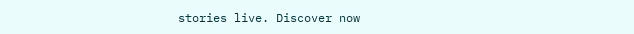stories live. Discover now